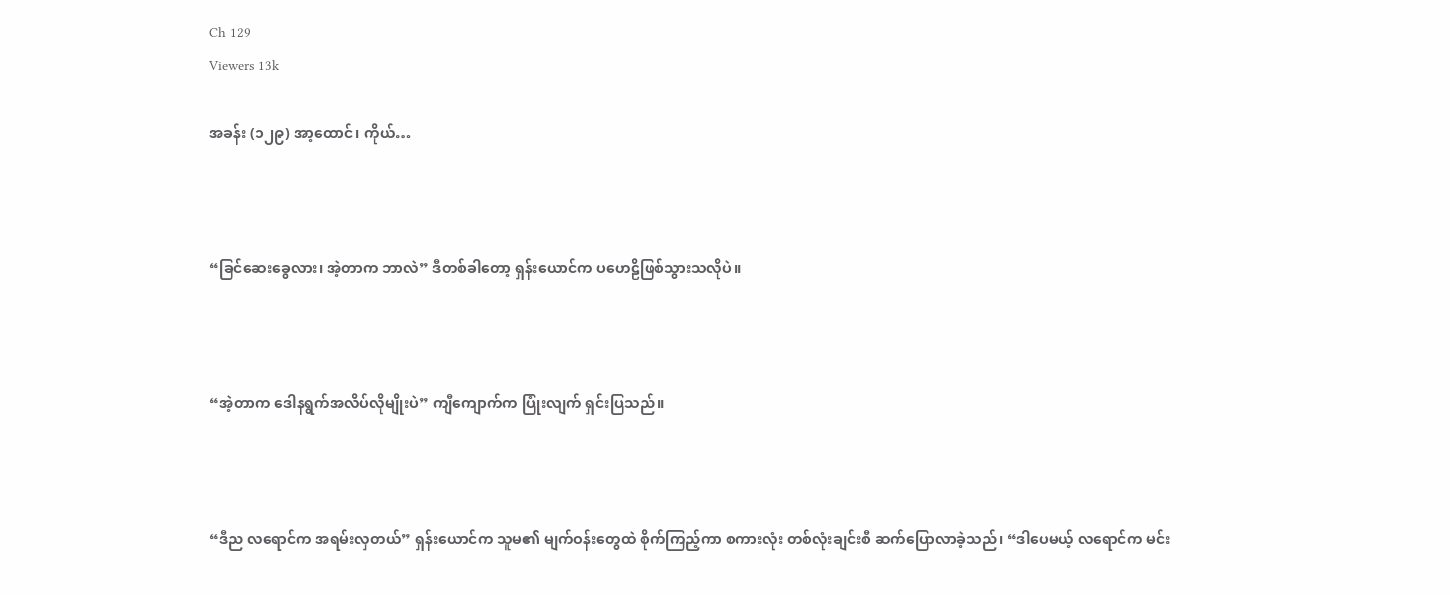Ch 129
Viewers 13k

အခန်း (၁၂၉) အာ့ထောင်၊ ကိုယ်…



“ခြင်ဆေးခွေလား၊ အဲ့တာက ဘာလဲ” ဒီတစ်ခါတော့ ရှန်းယောင်က ပဟေဠိဖြစ်သွားသလိုပဲ။



“အဲ့တာက ဒေါနရွက်အလိပ်လိုမျိုးပဲ” ကျီကျောက်က ပြုံးလျက် ရှင်းပြသည်။



“ဒီည လရောင်က အရမ်းလှတယ်” ရှန်းယောင်က သူမ၏ မျက်ဝန်းတွေထဲ စိုက်ကြည့်ကာ စကားလုံး တစ်လုံးချင်းစီ ဆက်ပြောလာခဲ့သည်၊ “ဒါပေမယ့် လရောင်က မင်း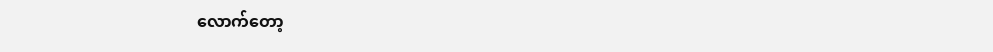လောက်တော့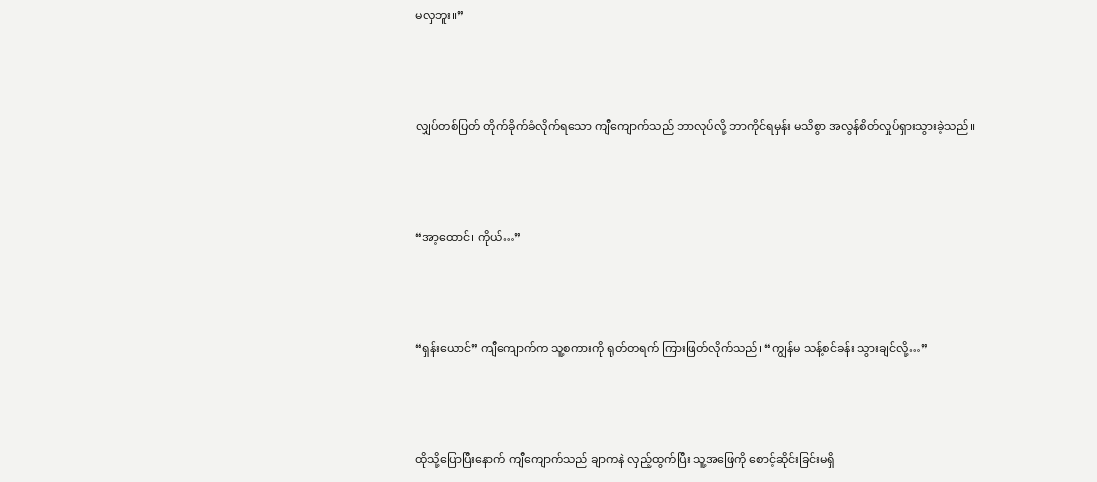မလှဘူး။”



လျှပ်တစ်ပြတ် တိုက်ခိုက်ခံလိုက်ရသော ကျီကျောက်သည် ဘာလုပ်လို့ ဘာကိုင်ရမှန်း မသိစွာ အလွန်စိတ်လှုပ်ရှားသွားခဲ့သည်။



“အာ့ထောင်၊ ကိုယ်…”



“ရှန်းယောင်” ကျီကျောက်က သူ့စကားကို ရုတ်တရက် ကြားဖြတ်လိုက်သည်၊ “ကျွန်မ သန့်စင်ခန်း သွားချင်လို့…”



ထိုသို့ပြောပြီးနောက် ကျီကျောက်သည် ချာကနဲ လှည့်ထွက်ပြီး သူ့အဖြေကို စောင့်ဆိုင်းခြင်းမရှိ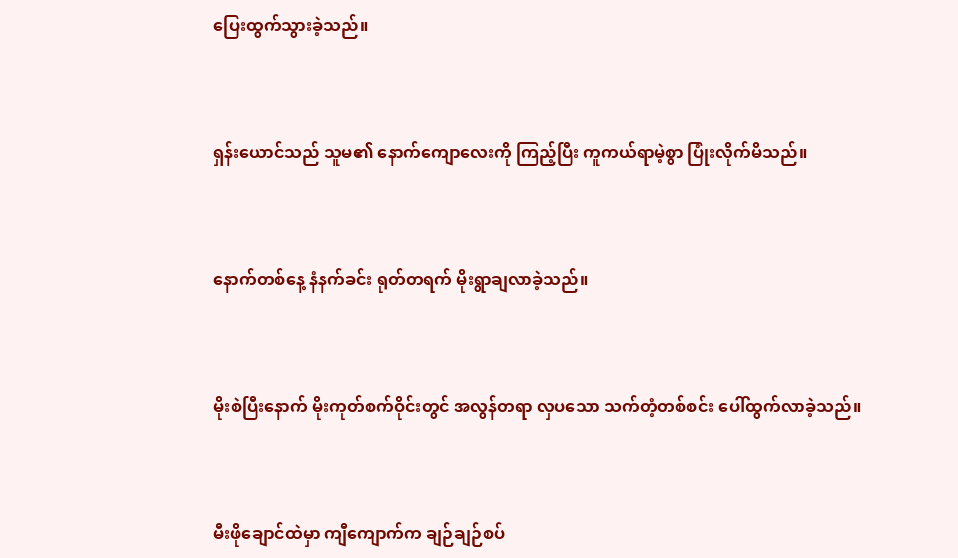ပြေးထွက်သွားခဲ့သည်။



ရှန်းယောင်သည် သူမ၏ နောက်ကျောလေးကို ကြည့်ပြီး ကူကယ်ရာမဲ့စွာ ပြုံးလိုက်မိသည်။



နောက်တစ်‌နေ့ နံနက်ခင်း ရုတ်တရက် မိုးရွာချလာခဲ့သည်။



မိုးစဲပြီးနောက် မိုးကုတ်စက်ဝိုင်းတွင် အလွန်တရာ လှပသော သက်တံ့တစ်စင်း ပေါ်ထွက်လာခဲ့သည်။



မီးဖိုချောင်ထဲမှာ ကျီကျောက်က ချဉ်ချဉ်စပ်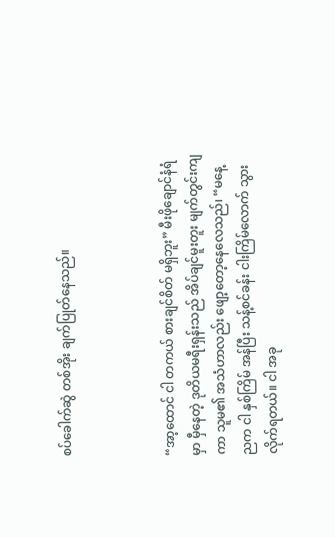စပ်ခေါက်ဆွဲ တစ်အိုး ချက်ပြုတ်နေသည်။



“အာ့ထောင် ငါ တကယ် စားချင်စိတ် မရှိဘူး” မီးဖိုချောင်နံရံမှာ မှီနေတဲ့ ဒုတိယမရီးရှန်းသည် အိပ်ချင်မူးတူး မျက်တွင်းကျကာ သူမ၏ အသံဟာလည်း ဖျော့တော့နေလေသည်၊ “မနေ့ညက ငါ နှစ်ကြိမ် အန်ပြီး သန့်စင်ခန်း ငါးကြိမ်လောက် သွားလိုက်ရတယ်။ ငါ အခု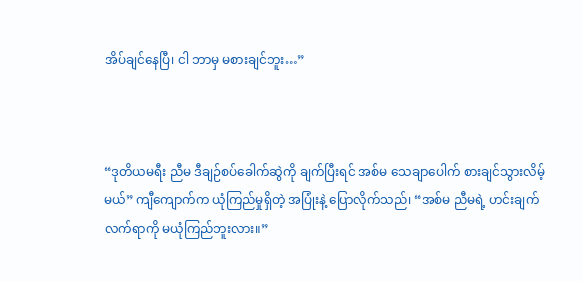အိပ်ချင်နေပြီ၊ ငါ ဘာမှ မစားချင်ဘူး…”



“ဒုတိယမရီး ညီမ ဒီချဉ်စပ်ခေါက်ဆွဲကို ချက်ပြီးရင် အစ်မ သေချာပေါက် စားချင်သွားလိမ့်မယ်” ကျီကျောက်က ယုံကြည်မှုရှိတဲ့ အပြုံးနဲ့ ပြောလိုက်သည်၊ “အစ်မ ညီမရဲ့ ဟင်းချက်လက်ရာကို မယုံကြည်ဘူးလား။”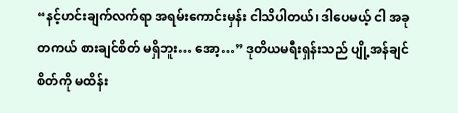“နင့်ဟင်းချက်လက်ရာ အရမ်းကောင်းမှန်း ငါသိပါတယ်၊ ဒါပေမယ့် ငါ အခု တကယ် စားချင်စိတ် မရှိဘူး… အော့…” ဒုတိယမရီးရှန်းသည် ပျို့အန်ချင်စိတ်ကို မထိန်း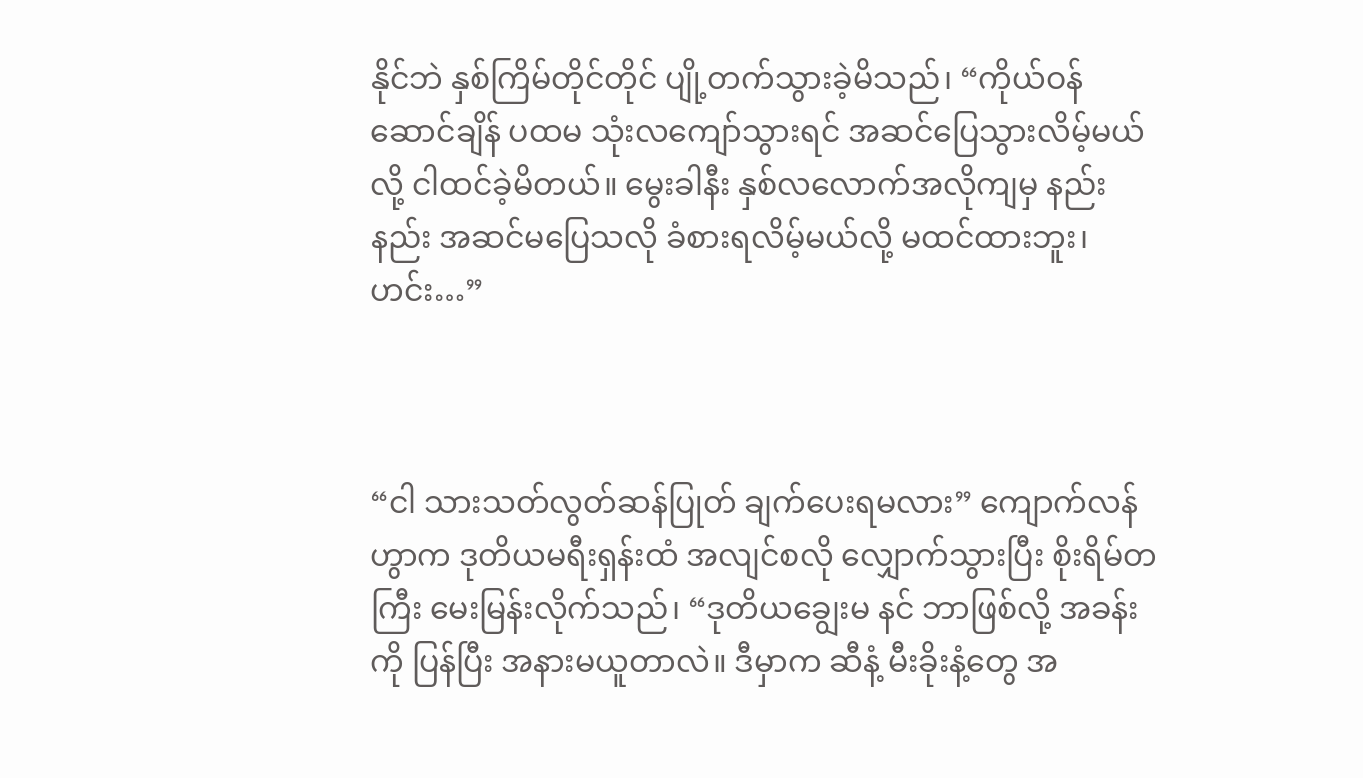နိုင်ဘဲ နှစ်ကြိမ်တိုင်တိုင် ပျို့တက်သွားခဲ့မိသည်၊ “ကိုယ်ဝန်ဆောင်ချိန် ပထမ သုံးလကျော်သွားရင် အဆင်ပြေသွားလိမ့်မယ်လို့ ငါထင်ခဲ့မိတယ်။ မွေးခါနီး နှစ်လလောက်အလိုကျမှ နည်းနည်း အဆင်မပြေသလို ခံစားရလိမ့်မယ်လို့ မထင်ထားဘူး၊ ဟင်း…”



“ငါ သားသတ်လွတ်ဆန်ပြုတ် ချက်ပေးရမလား” ကျောက်လန်ဟွာက ဒုတိယမရီးရှန်းထံ အလျင်စလို လျှောက်သွားပြီး စိုးရိမ်တကြီး မေးမြန်းလိုက်သည်၊ “ဒုတိယချွေးမ နင် ဘာဖြစ်လို့ အခန်းကို ပြန်ပြီး အနားမယူတာလဲ။ ဒီမှာက ဆီနံ့ မီးခိုးနံ့တွေ အ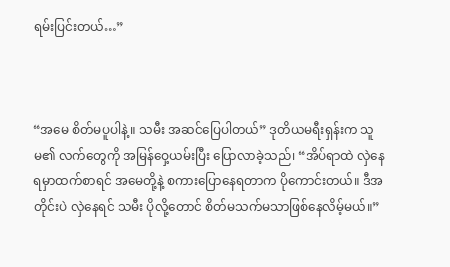ရမ်းပြင်းတယ်…”



“အမေ စိတ်မပူပါနဲ့။ သမီး အဆင်ပြေပါတယ်” ဒုတိယမရီးရှန်းက သူမ၏ လက်တွေကို အမြန်ဝှေ့ယမ်းပြီး ပြောလာခဲ့သည်၊ “အိပ်ရာထဲ လှဲနေရမှာထက်စာရင် အမေတို့နဲ့ စကားပြောနေရတာက ပိုကောင်းတယ်။ ဒီအတိုင်းပဲ လှဲနေရင် သမီး ပိုလို့တောင် စိတ်မသက်မသာဖြစ်နေလိမ့်မယ်။”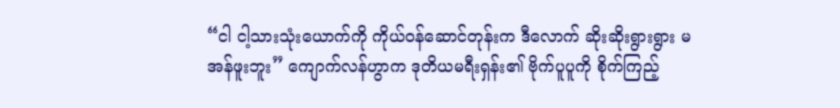“ငါ ငါ့သားသုံးယောက်ကို ကိုယ်ဝန်ဆောင်တုန်းက ဒီလောက် ဆိုးဆိုးရွားရွား မအန်ဖူးဘူး” ကျောက်လန်ဟွာက ဒုတိယမရီးရှန်း၏ ဗိုက်ပူပူကို စိုက်ကြည့်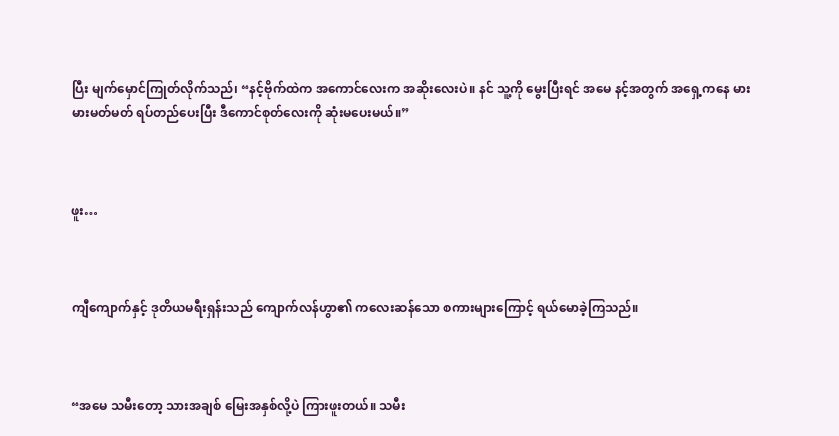ပြီး မျက်မှောင်ကြုတ်လိုက်သည်၊ “နင့်ဗိုက်ထဲက အကောင်လေးက အဆိုးလေးပဲ။ နင် သူ့ကို မွေးပြီးရင် အမေ နင့်အတွက် အရှေ့ကနေ မားမားမတ်မတ် ရပ်တည်ပေးပြီး ဒီကောင်စုတ်လေးကို ဆုံးမပေးမယ်။”



ဖူး…



ကျီကျောက်နှင့် ဒုတိယမရီးရှန်းသည် ကျောက်လန်ဟွာ၏ ကလေးဆန်သော စကားများကြောင့် ရယ်မောခဲ့ကြသည်။



“အမေ သမီးတော့ သားအချစ် မြေးအနှစ်လို့ပဲ ကြားဖူးတယ်။ သမီး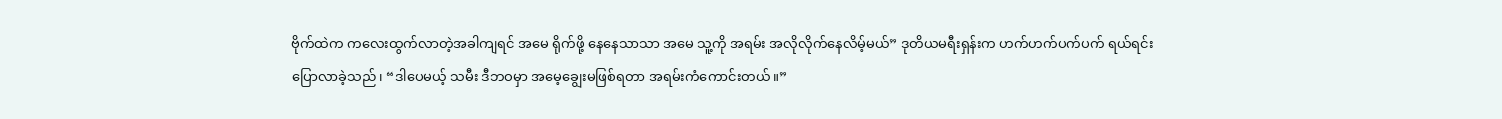ဗိုက်ထဲက ကလေးထွက်လာတဲ့အခါကျရင် အမေ ရိုက်ဖို့ နေနေသာသာ အမေ သူ့ကို အရမ်း အလိုလိုက်နေလိမ့်မယ်” ဒုတိယမရီးရှန်းက ဟက်ဟက်ပက်ပက် ရယ်ရင်း ပြောလာခဲ့သည်၊ “ဒါပေမယ့် သမီး ဒီဘဝမှာ အမေ့ချွေးမဖြစ်ရတာ အရမ်းကံကောင်းတယ်။”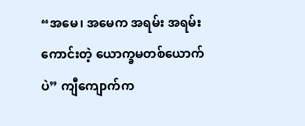“အမေ၊ အမေက အရမ်း အရမ်းကောင်းတဲ့ ယောက္ခမတစ်ယောက်ပဲ” ကျီကျောက်က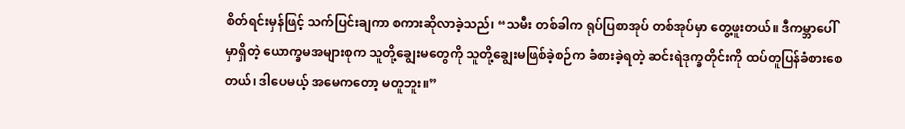စိတ်ရင်းမှန်ဖြင့် သက်ပြင်းချကာ စကားဆိုလာခဲ့သည်၊ “သမီး တစ်ခါက ရုပ်ပြစာအုပ် တစ်အုပ်မှာ တွေ့ဖူးတယ်။ ဒီကမ္ဘာပေါ်မှာရှိတဲ့ ယောက္ခမအများစုက သူတို့ချွေးမတွေကို သူတို့ချွေးမဖြစ်ခဲ့စဉ်က ခံစားခဲ့ရတဲ့ ဆင်းရဲဒုက္ခတိုင်းကို ထပ်တူပြန်ခံစားစေတယ်၊ ဒါပေမယ့် အမေကတော့ မတူဘူး။”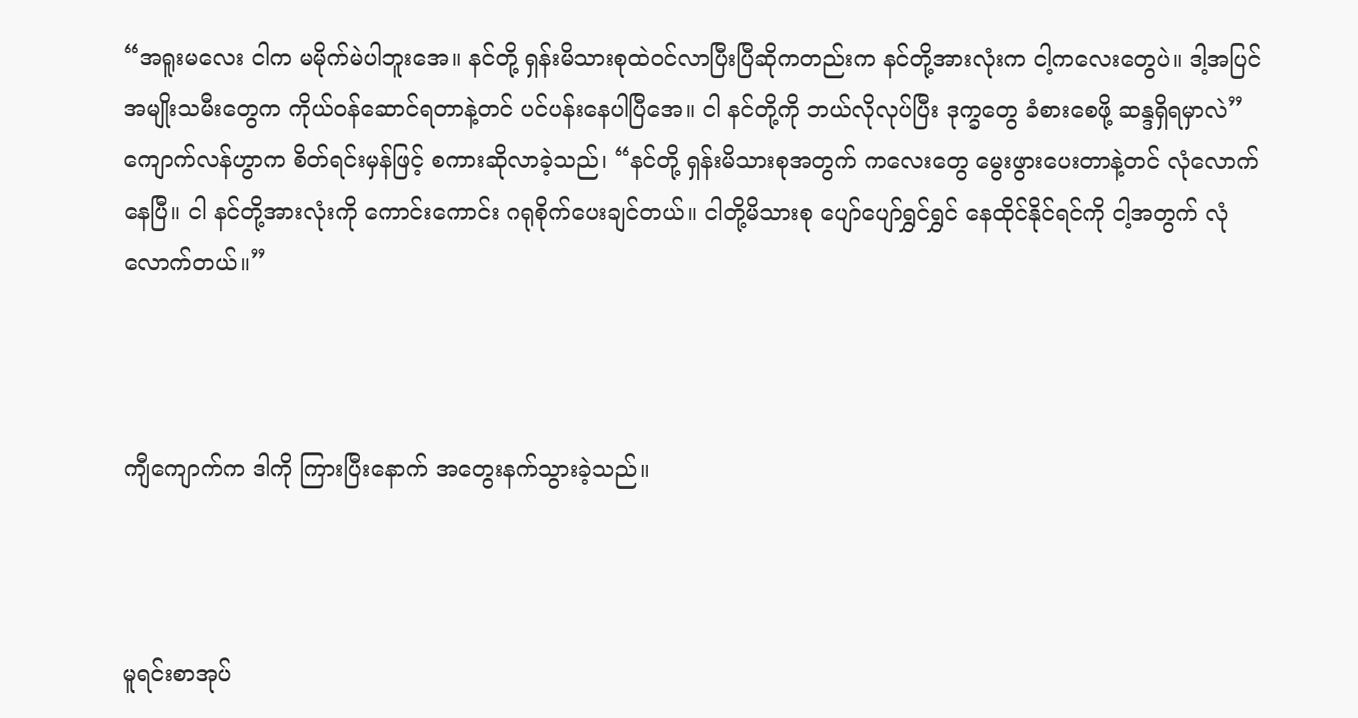“အရူးမလေး ငါက မမိုက်မဲပါဘူးအေ။ နင်တို့ ရှန်းမိသားစုထဲဝင်လာပြီးပြီဆိုကတည်းက နင်တို့အားလုံးက ငါ့ကလေးတွေပဲ။ ဒါ့အပြင် အမျိုးသမီးတွေက ကိုယ်ဝန်ဆောင်ရတာနဲ့တင် ပင်ပန်းနေပါပြီအေ။ ငါ နင်တို့ကို ဘယ်လိုလုပ်ပြီး ဒုက္ခတွေ ခံစားစေဖို့ ဆန္ဒရှိရမှာလဲ” ကျောက်လန်ဟွာက စိတ်ရင်းမှန်ဖြင့် စကားဆိုလာခဲ့သည်၊ “နင်တို့ ရှန်းမိသားစုအတွက် ကလေးတွေ မွေးဖွားပေးတာနဲ့တင် လုံလောက်နေပြီ။ ငါ နင်တို့အားလုံးကို ကောင်းကောင်း ဂရုစိုက်ပေးချင်တယ်။ ငါတို့မိသားစု ပျော်ပျော်ရွှင်ရွှင် နေထိုင်နိုင်ရင်ကို ငါ့အတွက် လုံလောက်တယ်။”



ကျီကျောက်က ဒါကို ကြားပြီးနောက် အတွေးနက်သွားခဲ့သည်။



မူရင်းစာအုပ်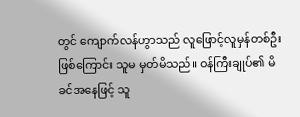တွင် ကျောက်လန်ဟွာသည် လူဖြောင့်လူမှန်တစ်ဦးဖြစ်ကြောင်း သူမ မှတ်မိသည်။ ဝန်ကြီးချုပ်၏ မိခင်အနေဖြင့် သူ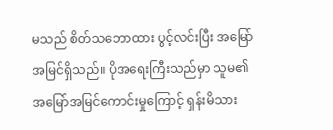မသည် စိတ်သဘောထား ပွင့်လင်းပြီး အမြော်အမြင်ရှိသည်။ ပိုအရေးကြီးသည်မှာ သူမ၏ အမြော်အမြင်ကောင်းမှုကြောင့် ရှန်းမိသား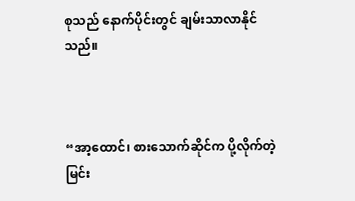စုသည် နောက်ပိုင်းတွင် ချမ်းသာလာနိုင်သည်။



“အာ့ထောင်၊ စားသောက်ဆိုင်က ပို့လိုက်တဲ့ မြင်း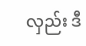လှည်း ဒီ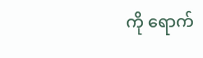ကို ရောက်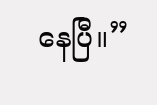နေပြီ။”